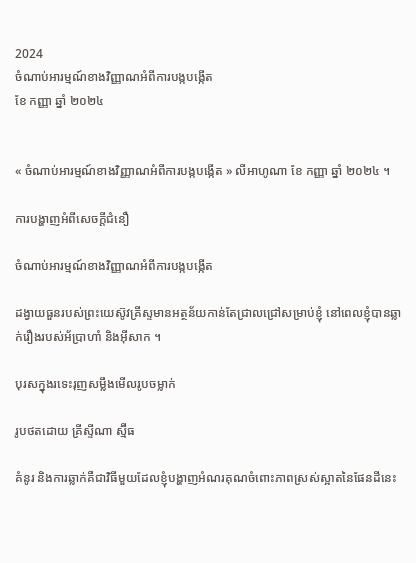2024
ចំណាប់អារម្មណ៍ខាងវិញ្ញាណអំពីការបង្កបង្កើត
ខែ កញ្ញា ឆ្នាំ ២០២៤


« ចំណាប់អារម្មណ៍ខាងវិញ្ញាណអំពីការបង្កបង្កើត » លីអាហូណា ខែ កញ្ញា ឆ្នាំ ២០២៤ ។

ការបង្ហាញអំពីសេចក្តីជំនឿ

ចំណាប់អារម្មណ៍ខាងវិញ្ញាណអំពីការបង្កបង្កើត

ដង្វាយធួនរបស់ព្រះយេស៊ូវគ្រីស្ទមានអត្ថន័យកាន់តែជ្រាលជ្រៅសម្រាប់ខ្ញុំ នៅពេលខ្ញុំបានឆ្លាក់រឿងរបស់អ័ប្រាហាំ និងអ៊ីសាក ។

បុរសក្នុងរទេះរុញសម្លឹងមើលរូបចម្លាក់

រូបថតដោយ គ្រីស្ទីណា ស្ម៊ីធ

គំនូរ និងការឆ្លាក់គឺជាវិធីមួយដែលខ្ញុំបង្ហាញអំណរគុណចំពោះភាពស្រស់ស្អាតនៃផែនដីនេះ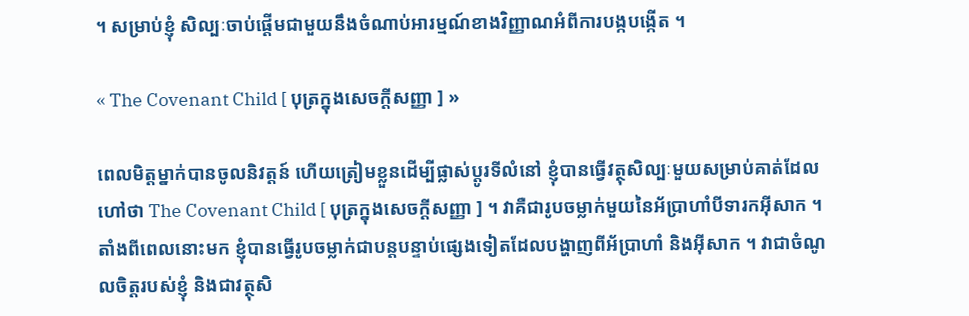។ សម្រាប់ខ្ញុំ សិល្បៈចាប់ផ្ដើមជាមួយនឹងចំណាប់អារម្មណ៍ខាងវិញ្ញាណអំពីការបង្កបង្កើត ។

« The Covenant Child [ បុត្រក្នុងសេចក្ដីសញ្ញា ] »

ពេលមិត្តម្នាក់បានចូលនិវត្ដន៍ ហើយត្រៀមខ្លួនដើម្បីផ្លាស់ប្ដូរទីលំនៅ ខ្ញុំបានធ្វើវត្ថុសិល្បៈមួយសម្រាប់គាត់ដែលហៅថា The Covenant Child [ បុត្រក្នុងសេចក្ដីសញ្ញា ] ។ វាគឺជារូបចម្លាក់មួយនៃអ័ប្រាហាំបីទារកអ៊ីសាក ។ តាំងពីពេលនោះមក ខ្ញុំបានធ្វើរូបចម្លាក់ជាបន្តបន្ទាប់ផ្សេងទៀតដែលបង្ហាញពីអ័ប្រាហាំ និងអ៊ីសាក ។ វាជាចំណូលចិត្តរបស់ខ្ញុំ និងជាវត្ថុសិ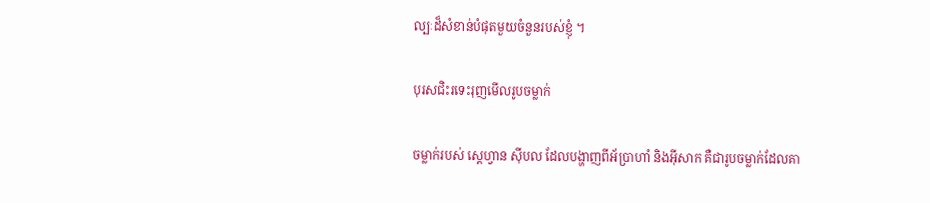ល្បៈដ៏សំខាន់បំផុតមួយចំនួនរបស់ខ្ញុំ ។

បុរសជិះរទេះរុញមើលរូបចម្លាក់

ចម្លាក់របស់ ស្តេហ្វាន ស៊ីបល ដែលបង្ហាញពីអ័ប្រាហាំ និងអ៊ីសាក គឺជារូបចម្លាក់ដែលគា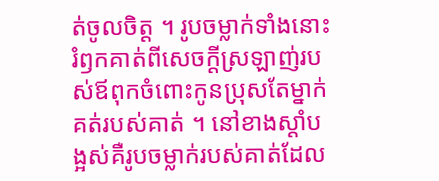ត់ចូលចិត្ត ។ រូបចម្លាក់ទាំងនោះរំឭកគាត់ពីសេចក្ដីស្រឡាញ់របស់ឪពុកចំពោះកូនប្រុសតែម្នាក់គត់របស់គាត់ ។ នៅខាងស្តាំបង្អស់គឺរូបចម្លាក់របស់គាត់ដែល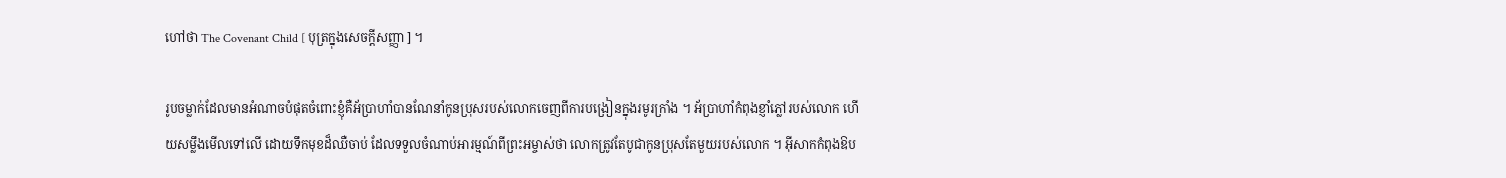ហៅថា The Covenant Child [ បុត្រក្នុងសេចក្ដីសញ្ញា ] ។

រូបចម្លាក់ដែលមានអំណាចបំផុតចំពោះខ្ញុំគឺអ័ប្រាហាំបានណែនាំកូនប្រុសរបស់លោកចេញពីការបង្រៀនក្នុងរមូរក្រាំង ។ អ័ប្រាហាំកំពុងខ្ញាំភ្លៅរបស់លោក ហើយសម្លឹងមើលទៅលើ ដោយទឹកមុខដ៏ឈឺចាប់ ដែលទទួលចំណាប់អារម្មណ៍ពីព្រះអម្ចាស់ថា លោកត្រូវតែបូជាកូនប្រុសតែមួយរបស់លោក ។ អ៊ីសាកកំពុងឱប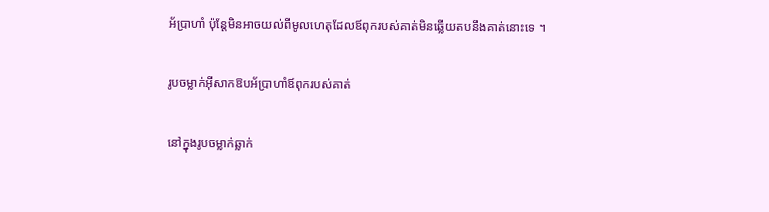អ័ប្រាហាំ ប៉ុន្តែមិនអាចយល់ពីមូលហេតុដែលឪពុករបស់គាត់មិនឆ្លើយតបនឹងគាត់នោះទេ ។

រូបចម្លាក់អ៊ីសាកឱបអ័ប្រាហាំឪពុករបស់គាត់

នៅក្នុងរូបចម្លាក់ឆ្លាក់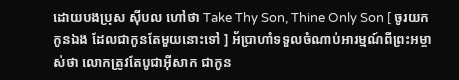ដោយបងប្រុស ស៊ីបល ហៅថា Take Thy Son, Thine Only Son [ ចូរយកកូនឯង ដែលជាកូនតែមួយនោះទៅ ] អ័ប្រាហាំទទួលចំណាប់អារម្មណ៍ពីព្រះអម្ចាស់ថា លោកត្រូវតែបូជាអ៊ីសាក ជាកូន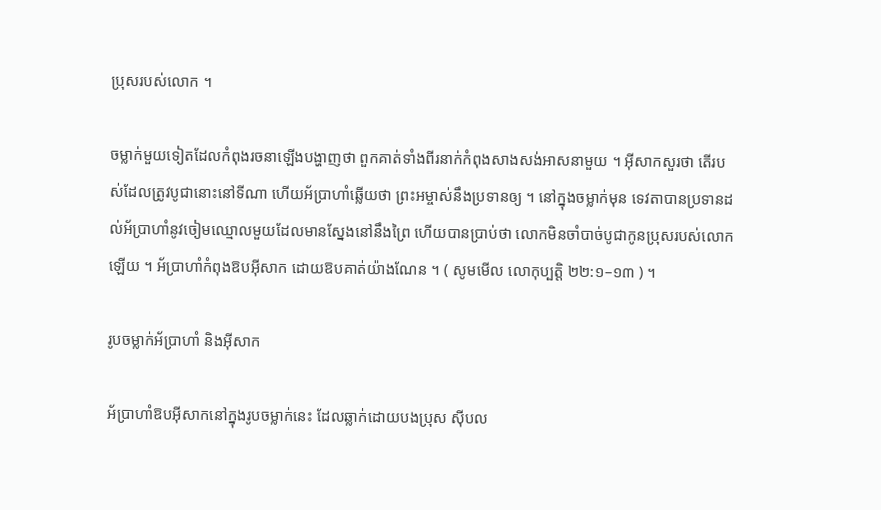ប្រុសរបស់លោក ។

ចម្លាក់មួយទៀតដែលកំពុងរចនាឡើងបង្ហាញថា ពួកគាត់ទាំងពីរនាក់កំពុងសាងសង់អាសនាមួយ ។ អ៊ីសាកសួរថា តើរបស់ដែលត្រូវបូជានោះនៅទីណា ហើយអ័ប្រាហាំឆ្លើយថា ព្រះអម្ចាស់នឹងប្រទានឲ្យ ។ នៅក្នុងចម្លាក់មុន ទេវតាបានប្រទានដល់អ័ប្រាហាំនូវចៀមឈ្មោលមួយដែលមានស្នែងនៅនឹងព្រៃ ហើយបានប្រាប់ថា លោកមិនចាំបាច់បូជាកូនប្រុសរបស់លោកឡើយ ។ អ័ប្រាហាំកំពុងឱបអ៊ីសាក ដោយឱបគាត់យ៉ាងណែន ។ ( សូមមើល លោកុប្បត្តិ ២២:១–១៣ ) ។

រូបចម្លាក់អ័ប្រាហាំ និងអ៊ីសាក

អ័ប្រាហាំឱបអ៊ីសាកនៅក្នុងរូបចម្លាក់នេះ ដែលឆ្លាក់ដោយបងប្រុស ស៊ីបល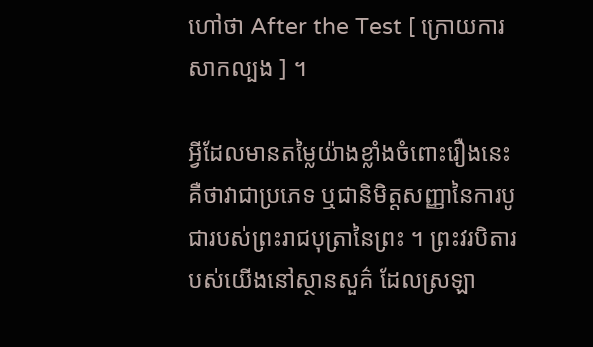ហៅថា After the Test [ ក្រោយការសាកល្បង ] ។

អ្វីដែលមានតម្លៃយ៉ាងខ្លាំងចំពោះរឿងនេះ គឺថាវាជាប្រភេទ ឬជានិមិត្តសញ្ញានៃការបូជារបស់ព្រះរាជបុត្រានៃព្រះ ។ ព្រះវរបិតារបស់យើងនៅស្ថានសួគ៌ ដែលស្រឡា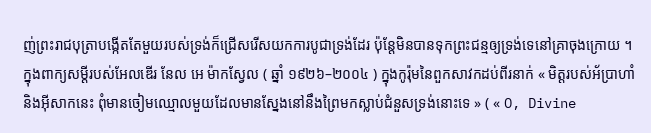ញ់ព្រះរាជបុត្រាបង្កើតតែមួយរបស់ទ្រង់ក៏ជ្រើសរើសយកការបូជាទ្រង់ដែរ ប៉ុន្តែមិនបានទុកព្រះជន្មឲ្យទ្រង់ទេនៅគ្រាចុងក្រោយ ។ ក្នុងពាក្យសម្ដីរបស់អែលឌើរ នែល អេ ម៉ាកស្វែល ( ឆ្នាំ ១៩២៦–២០០៤ ) ក្នុងកូរ៉ុមនៃពួកសាវកដប់ពីរនាក់ « មិត្តរបស់អ័ប្រាហាំនិងអ៊ីសាកនេះ ពុំមានចៀមឈ្មោលមួយដែលមានស្នែងនៅនឹងព្រៃមកស្លាប់ជំនួសទ្រង់នោះទេ » ( « O, Divine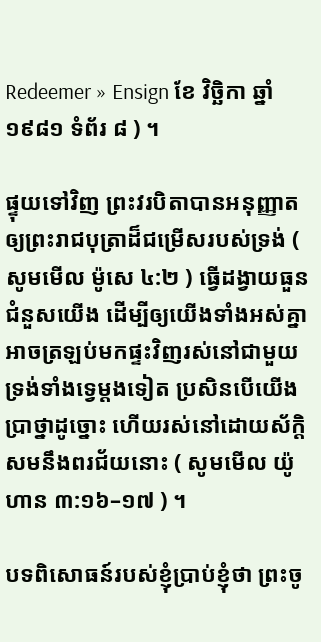Redeemer » Ensign ខែ វិច្ឆិកា ឆ្នាំ ១៩៨១ ទំព័រ ៨ ) ។

ផ្ទុយទៅវិញ ព្រះវរបិតាបានអនុញ្ញាតឲ្យព្រះរាជបុត្រាដ៏ជម្រើសរបស់ទ្រង់ ( សូមមើល ម៉ូសេ ៤:២ ) ធ្វើដង្វាយធួនជំនួសយើង ដើម្បីឲ្យយើងទាំងអស់គ្នាអាចត្រឡប់មកផ្ទះវិញរស់នៅជាមួយទ្រង់ទាំងទ្វេម្ដងទៀត ប្រសិនបើយើងប្រាថ្នាដូច្នោះ ហើយរស់នៅដោយស័ក្ដិសមនឹងពរជ័យនោះ ( សូមមើល យ៉ូហាន ៣:១៦–១៧ ) ។

បទពិសោធន៍របស់ខ្ញុំប្រាប់ខ្ញុំថា ព្រះចូ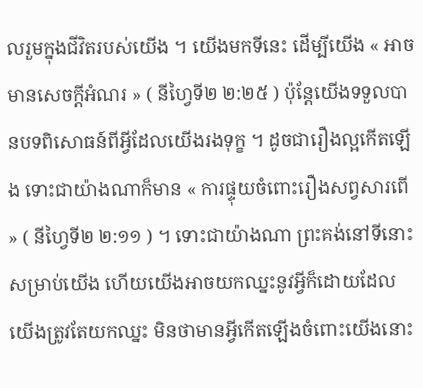លរួមក្នុងជីវិតរបស់យើង ។ យើងមកទីនេះ ដើម្បីយើង « អាចមានសេចក្ដីអំណរ » ( នីហ្វៃទី២ ២:២៥ ) ប៉ុន្តែយើងទទួលបានបទពិសោធន៍ពីអ្វីដែលយើងរងទុក្ខ ។ ដូចជារឿងល្អកើតឡើង ទោះជាយ៉ាងណាក៏មាន « ការផ្ទុយចំពោះរឿងសព្វសារពើ » ( នីហ្វៃទី២ ២:១១ ) ។ ទោះជាយ៉ាងណា ព្រះគង់នៅទីនោះសម្រាប់យើង ហើយយើងអាចយកឈ្នះនូវអ្វីក៏ដោយដែលយើងត្រូវតែយកឈ្នះ មិនថាមានអ្វីកើតឡើងចំពោះយើងនោះ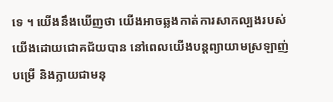ទេ ។ យើងនឹងឃើញថា យើងអាចឆ្លងកាត់ការសាកល្បងរបស់យើងដោយជោគជ័យបាន នៅពេលយើងបន្តព្យាយាមស្រឡាញ់ បម្រើ និងក្លាយជាមនុ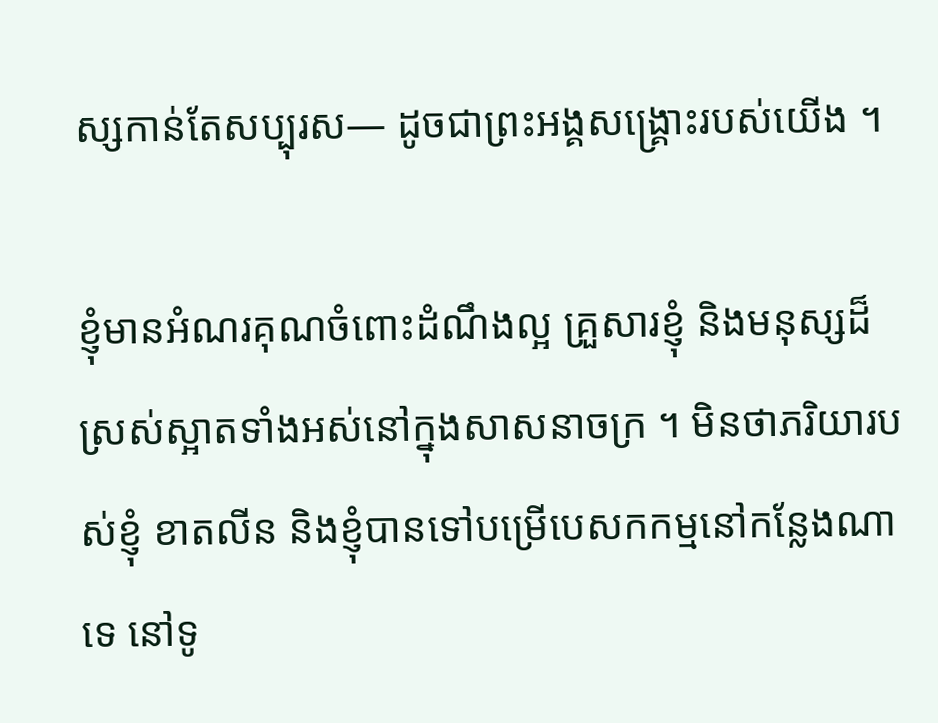ស្សកាន់តែសប្បុរស— ដូចជាព្រះអង្គសង្រ្គោះរបស់យើង ។

ខ្ញុំមានអំណរគុណចំពោះដំណឹងល្អ គ្រួសារខ្ញុំ និងមនុស្សដ៏ស្រស់ស្អាតទាំងអស់នៅក្នុងសាសនាចក្រ ។ មិនថាភរិយារបស់ខ្ញុំ ខាតលីន និងខ្ញុំបានទៅបម្រើបេសកកម្មនៅកន្លែងណាទេ នៅទូ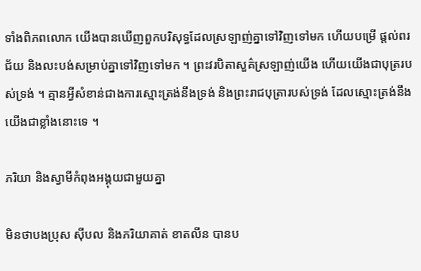ទាំងពិភពលោក យើងបានឃើញពួកបរិសុទ្ធដែលស្រឡាញ់គ្នាទៅវិញទៅមក ហើយបម្រើ ផ្ដល់ពរជ័យ និងលះបង់សម្រាប់គ្នាទៅវិញទៅមក ។ ព្រះវរបិតាសួគ៌ស្រឡាញ់យើង ហើយយើងជាបុត្ររបស់ទ្រង់ ។ គ្មានអ្វីសំខាន់ជាងការស្មោះត្រង់នឹងទ្រង់ និងព្រះរាជបុត្រារបស់ទ្រង់ ដែលស្មោះត្រង់នឹងយើងជាខ្លាំងនោះទេ ។

ភរិយា និងស្វាមីកំពុងអង្គុយជាមួយគ្នា

មិនថាបងប្រុស ស៊ីបល និងភរិយាគាត់ ខាតលីន បានប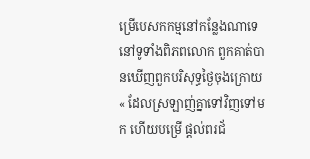ម្រើបេសកកម្មនៅកន្លែងណាទេ នៅទូទាំងពិភពលោក ពួកគាត់បានឃើញពួកបរិសុទ្ធថ្ងៃចុងក្រោយ « ដែលស្រឡាញ់គ្នាទៅវិញទៅមក ហើយបម្រើ ផ្ដល់ពរជ័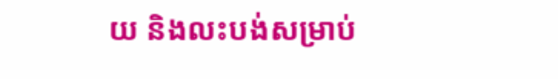យ និងលះបង់សម្រាប់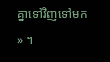គ្នាទៅវិញទៅមក » ។